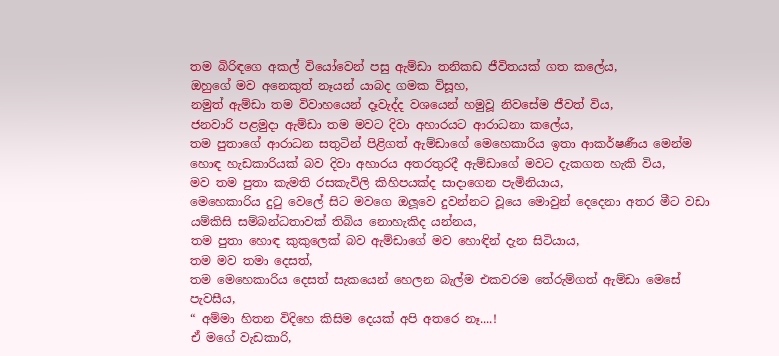තම බිරිඳගෙ අකල් වියෝවෙන් පසු ඇම්ඩා තනිකඩ ජීවිතයක් ගත කලේය,
ඔහුගේ මව අනෙකුත් නෑයන් යාබද ගමක විසූහ,
නමුත් ඇම්ඩා තම විවාහයෙන් දෑවැද්ද වශයෙන් හමුවූ නිවසේම ජීවත් විය,
ජනවාරි පළමුදා ඇම්ඩා තම මවට දිවා අහාරයට ආරාධනා කලේය,
තම පුතාගේ ආරාධන සතුටින් පිළිගත් ඇම්ඩාගේ මෙහෙකාරිය ඉතා ආකර්ෂණීය මෙන්ම හොඳ හැඩකාරියක් බව දිවා අහාරය අතරතුරදී ඇම්ඩාගේ මවට දැකගත හැකි විය,
මව තම පුතා කැමති රසකැවිලි කිහිපයක්ද සාදාගෙන පැමිනියාය,
මෙහෙකාරිය දුටු වෙලේ සිට මවගෙ ඔලූවෙ දුවන්නට වූයෙ මොවුන් දෙදෙනා අතර මීට වඩා යම්කිසි සම්බන්ධතාවක් තිබිය නොහැකිද යන්නය,
තම පුතා හොඳ කුකුලෙක් බව ඇම්ඩාගේ මව හොඳින් දැන සිටියාය,
තම මව තමා දෙසත්,
තම මෙහෙකාරිය දෙසත් සැකයෙන් හෙලන බැල්ම එකවරම තේරුම්ගත් ඇම්ඩා මෙසේ පැවසීය,
“ අම්මා හිතන විදිහෙ කිසිම දෙයක් අපි අතරෙ නෑ....!
ඒ මගේ වැඩකාරි,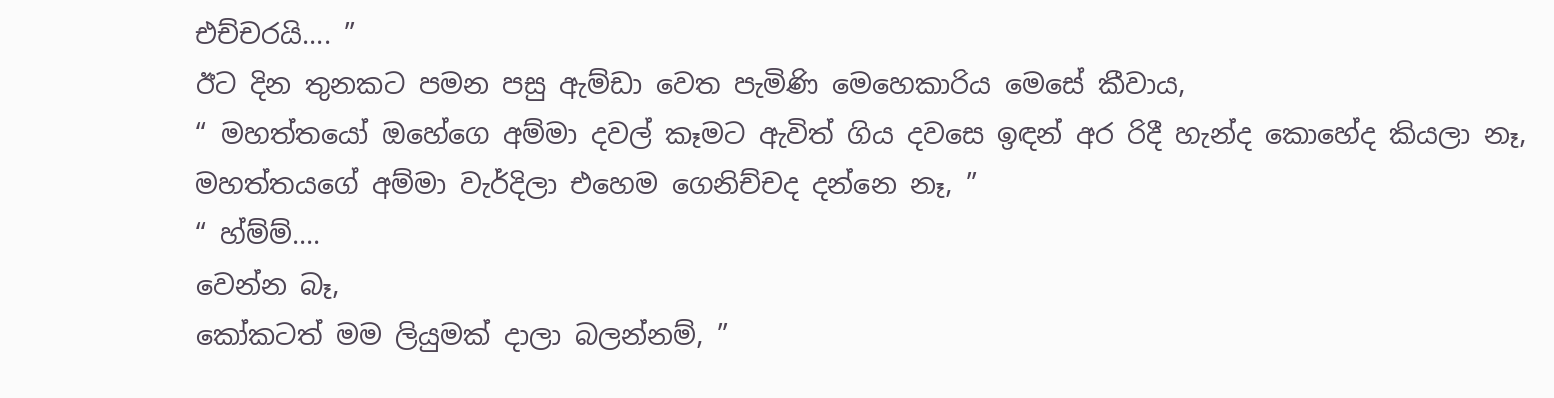එච්චරයි.... ”
ඊට දින තුනකට පමන පසු ඇම්ඩා වෙත පැමිණි මෙහෙකාරිය මෙසේ කීවාය,
“ මහත්තයෝ ඔහේගෙ අම්මා දවල් කෑමට ඇවිත් ගිය දවසෙ ඉඳන් අර රිදී හැන්ද කොහේද කියලා නෑ,
මහත්තයගේ අම්මා වැර්දිලා එහෙම ගෙනිච්චද දන්නෙ නෑ, ”
“ හ්ම්ම්....
වෙන්න බෑ,
කෝකටත් මම ලියුමක් දාලා බලන්නම්, ”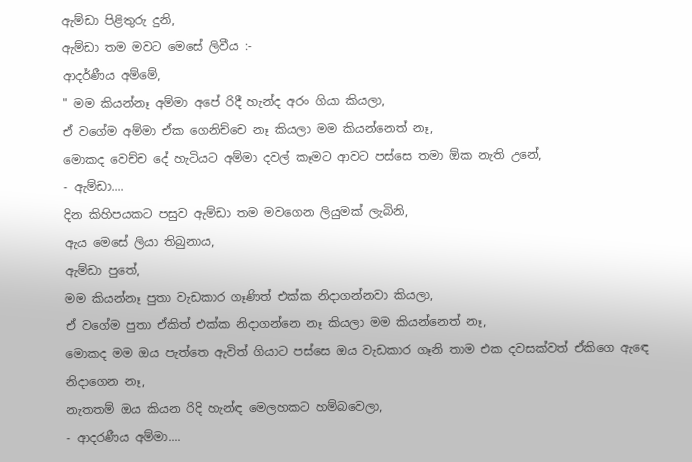ඇම්ඩා පිළිතුරු දුනි,
ඇම්ඩා තම මවට මෙසේ ලිවීය :-
ආදර්ණීය අම්මේ,
" මම කියන්නෑ අම්මා අපේ රිදී හැන්ද අරං ගියා කියලා,
ඒ වගේම අම්මා ඒක ගෙනිච්චෙ නෑ කියලා මම කියන්නෙත් නෑ,
මොකද වෙච්ච දේ හැටියට අම්මා දවල් කෑමට ආවට පස්සෙ තමා ඕක නැති උනේ,
- ඇම්ඩා....
දින කිහිපයකට පසුව ඇම්ඩා තම මවගෙන ලියුමක් ලැබිනි,
ඇය මෙසේ ලියා තිබුනාය,
ඇම්ඩා පුතේ,
මම කියන්නෑ පුතා වැඩකාර ගෑණිත් එක්ක නිදාගන්නවා කියලා,
ඒ වගේම පුතා ඒකිත් එක්ක නිදාගන්නෙ නෑ කියලා මම කියන්නෙත් නෑ,
මොකද මම ඔය පැත්තෙ ඇවිත් ගියාට පස්සෙ ඔය වැඩකාර ගෑනි තාම එක දවසක්වත් ඒකිගෙ ඇඳෙ නිදාගෙන නෑ,
නැතතම් ඔය කියන රිදි හැන්ඳ මෙලහකට හම්බවෙලා,
- ආදරණීය අම්මා....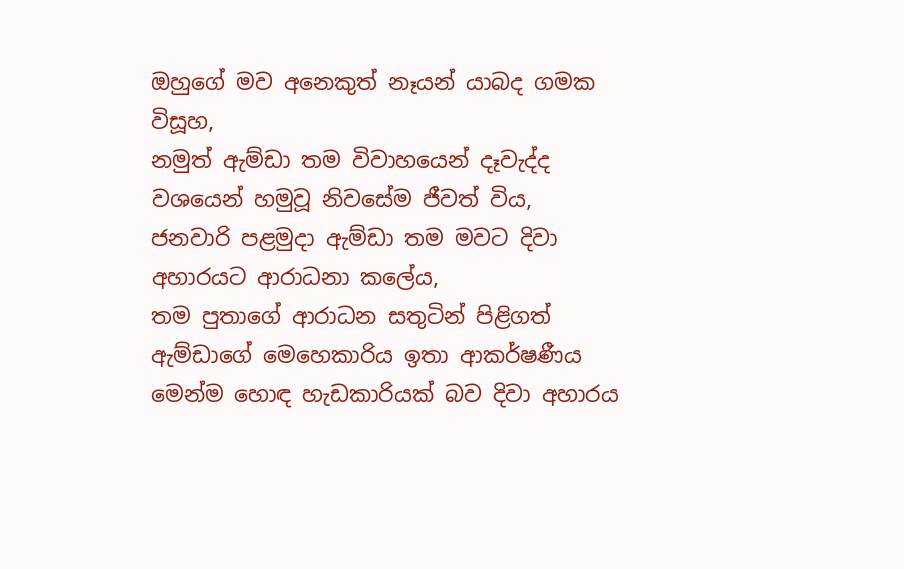ඔහුගේ මව අනෙකුත් නෑයන් යාබද ගමක විසූහ,
නමුත් ඇම්ඩා තම විවාහයෙන් දෑවැද්ද වශයෙන් හමුවූ නිවසේම ජීවත් විය,
ජනවාරි පළමුදා ඇම්ඩා තම මවට දිවා අහාරයට ආරාධනා කලේය,
තම පුතාගේ ආරාධන සතුටින් පිළිගත් ඇම්ඩාගේ මෙහෙකාරිය ඉතා ආකර්ෂණීය මෙන්ම හොඳ හැඩකාරියක් බව දිවා අහාරය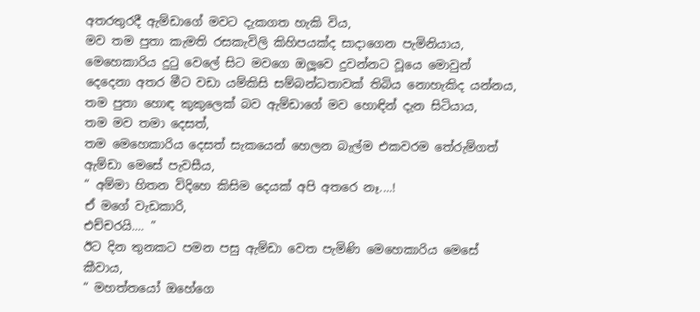අතරතුරදී ඇම්ඩාගේ මවට දැකගත හැකි විය,
මව තම පුතා කැමති රසකැවිලි කිහිපයක්ද සාදාගෙන පැමිනියාය,
මෙහෙකාරිය දුටු වෙලේ සිට මවගෙ ඔලූවෙ දුවන්නට වූයෙ මොවුන් දෙදෙනා අතර මීට වඩා යම්කිසි සම්බන්ධතාවක් තිබිය නොහැකිද යන්නය,
තම පුතා හොඳ කුකුලෙක් බව ඇම්ඩාගේ මව හොඳින් දැන සිටියාය,
තම මව තමා දෙසත්,
තම මෙහෙකාරිය දෙසත් සැකයෙන් හෙලන බැල්ම එකවරම තේරුම්ගත් ඇම්ඩා මෙසේ පැවසීය,
“ අම්මා හිතන විදිහෙ කිසිම දෙයක් අපි අතරෙ නෑ....!
ඒ මගේ වැඩකාරි,
එච්චරයි.... ”
ඊට දින තුනකට පමන පසු ඇම්ඩා වෙත පැමිණි මෙහෙකාරිය මෙසේ කීවාය,
“ මහත්තයෝ ඔහේගෙ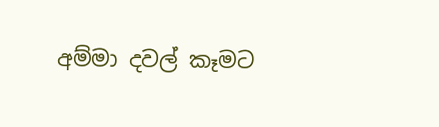අම්මා දවල් කෑමට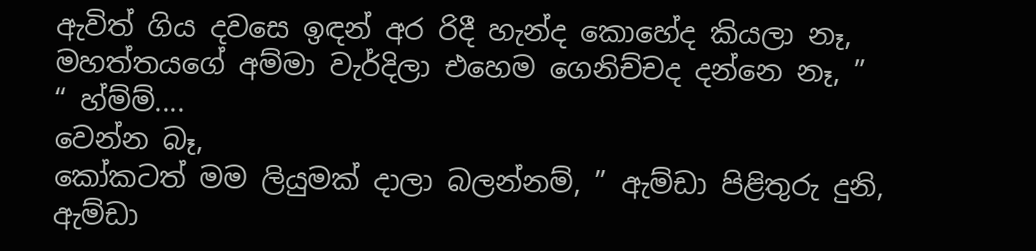ඇවිත් ගිය දවසෙ ඉඳන් අර රිදී හැන්ද කොහේද කියලා නෑ,
මහත්තයගේ අම්මා වැර්දිලා එහෙම ගෙනිච්චද දන්නෙ නෑ, ”
“ හ්ම්ම්....
වෙන්න බෑ,
කෝකටත් මම ලියුමක් දාලා බලන්නම්, ” ඇම්ඩා පිළිතුරු දුනි,
ඇම්ඩා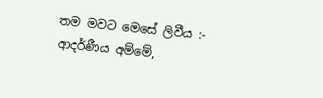තම මවට මෙසේ ලිවීය :-
ආදර්ණීය අම්මේ,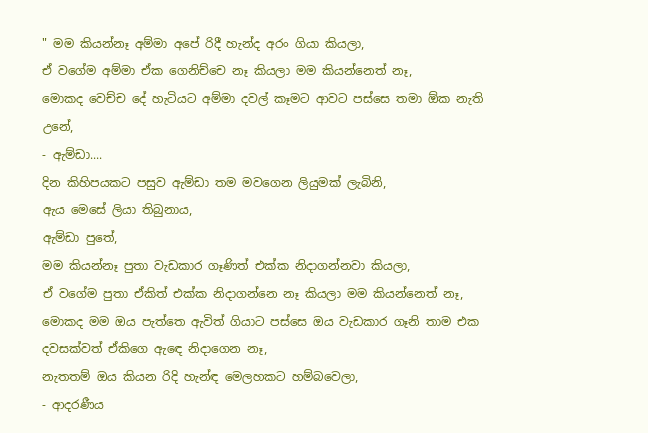" මම කියන්නෑ අම්මා අපේ රිදී හැන්ද අරං ගියා කියලා,
ඒ වගේම අම්මා ඒක ගෙනිච්චෙ නෑ කියලා මම කියන්නෙත් නෑ,
මොකද වෙච්ච දේ හැටියට අම්මා දවල් කෑමට ආවට පස්සෙ තමා ඕක නැති උනේ,
- ඇම්ඩා....
දින කිහිපයකට පසුව ඇම්ඩා තම මවගෙන ලියුමක් ලැබිනි,
ඇය මෙසේ ලියා තිබුනාය,
ඇම්ඩා පුතේ,
මම කියන්නෑ පුතා වැඩකාර ගෑණිත් එක්ක නිදාගන්නවා කියලා,
ඒ වගේම පුතා ඒකිත් එක්ක නිදාගන්නෙ නෑ කියලා මම කියන්නෙත් නෑ,
මොකද මම ඔය පැත්තෙ ඇවිත් ගියාට පස්සෙ ඔය වැඩකාර ගෑනි තාම එක දවසක්වත් ඒකිගෙ ඇඳෙ නිදාගෙන නෑ,
නැතතම් ඔය කියන රිදි හැන්ඳ මෙලහකට හම්බවෙලා,
- ආදරණීය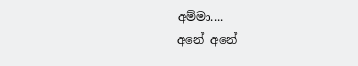අම්මා....
අනේ අනේ